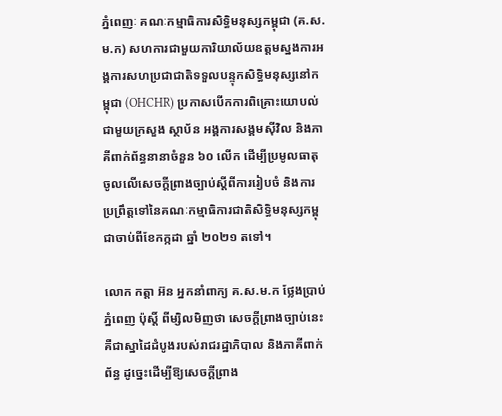ភ្នំពេញៈ គណៈកម្មាធិការសិទ្ធិមនុស្សកម្ពុជា (គ.ស.ម.ក) សហការជាមួយការិយាល័យឧត្តមស្នងការអង្គការសហប្រជាជាតិទទួលបន្ទុកសិទ្ធិមនុស្សនៅកម្ពុជា (OHCHR) ប្រកាសបើកការពិគ្រោះយោបល់ជាមួយក្រសួង ស្ថាប័ន អង្គការសង្គមស៊ីវិល និងភាគីពាក់ព័ន្ធនានាចំនួន ៦០ លើក ដើម្បីប្រមូលធាតុចូលលើសេចក្តីព្រាងច្បាប់ស្តីពីការរៀបចំ និងការប្រព្រឹត្តទៅនៃគណៈកម្មាធិការជាតិសិទ្ធិមនុស្សកម្ពុជាចាប់ពីខែកក្កដា ឆ្នាំ ២០២១ តទៅ។

លោក កត្ដា អ៊ន អ្នកនាំពាក្យ គ.ស.ម.ក ថ្លែងប្រាប់ ភ្នំពេញ ប៉ុស្ដិ៍ ពីម្សិលមិញថា សេចក្ដីព្រាងច្បាប់នេះ គឺជាស្នាដៃដំបូងរបស់រាជរដ្ឋាភិបាល និងភាគីពាក់ព័ន្ធ ដូច្នេះដើម្បីឱ្យសេចក្ដីព្រាង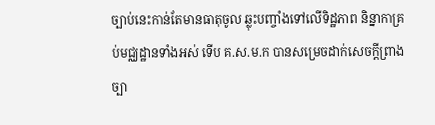ច្បាប់នេះកាន់តែមានធាតុចូល ឆ្លុះបញ្ចាំងទៅលើទិដ្ឋភាព និន្នាកាគ្រប់មជ្ឈដ្ឋានទាំងអស់ ទើប គ.ស.ម.ក បានសម្រេចដាក់សេចក្ដីព្រាងច្បា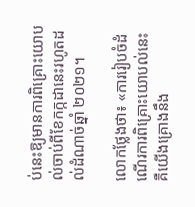ប់នេះឱ្យមានការពិគ្រោះយោបល់ចាប់ពីខែកក្កដានេះរហូតដល់ដំណាច់ឆ្នាំ ២០២១។

លោកថ្លែងថា៖ «ការរៀបចំដំណើរការពិគ្រោះយោបល់នេះ គឺយើងគ្រោងនឹង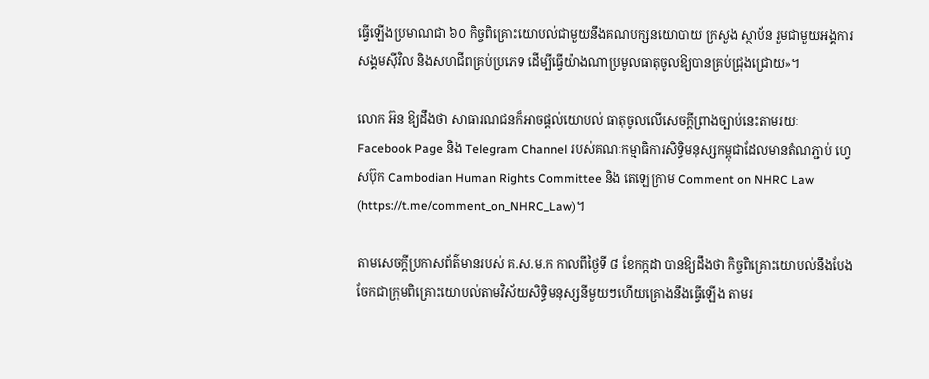ធ្វើឡើងប្រមាណជា ៦០ កិច្ចពិគ្រោះយោបល់ជាមួយនឹងគណបក្សនយោបាយ ក្រសួង ស្ថាប័ន រួមជាមួយអង្គការសង្គមស៊ីវិល និងសហជីពគ្រប់ប្រភេទ ដើម្បីធ្វើយ៉ាងណាប្រមូលធាតុចូលឱ្យបានគ្រប់ជ្រុងជ្រោយ»។

លោក អ៊ន ឱ្យដឹងថា សាធារណជនក៏អាចផ្ដល់យោបល់ ធាតុចូលលើសេចក្ដីព្រាងច្បាប់នេះតាមរយៈ Facebook Page និង Telegram Channel របស់គណៈកម្មាធិការសិទ្ធិមនុស្សកម្ពុជាដែលមានតំណភ្ជាប់ ហ្វេសប៊ុក Cambodian Human Rights Committee និង តេឡេក្រាម Comment on NHRC Law (https://t.me/comment_on_NHRC_Law)។

តាមសេចក្តីប្រកាសព័ត៌មានរបស់ គ.ស.ម.ក កាលពីថ្ងៃទី ៨ ខែកក្កដា បានឱ្យដឹងថា កិច្ចពិគ្រោះយោបល់នឹងបែងចែកជាក្រុមពិគ្រោះយោបល់តាមវិស័យសិទ្ធិមនុស្សនីមួយៗហើយគ្រោងនឹងធ្វើឡើង តាមរ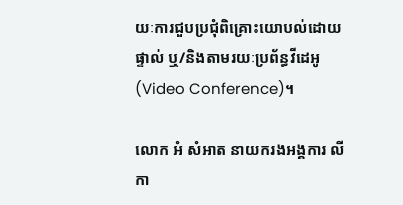យៈការជួបប្រជុំពិគ្រោះយោបល់ដោយផ្ទាល់ ឬ/និងតាមរយៈប្រព័ន្ធវីដេអូ (Video Conference)។

លោក អំ សំអាត នាយករងអង្គការ លីកា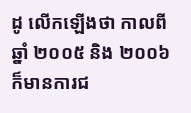ដូ លើកឡើងថា កាលពីឆ្នាំ ២០០៥ និង ២០០៦ ក៏មានការជ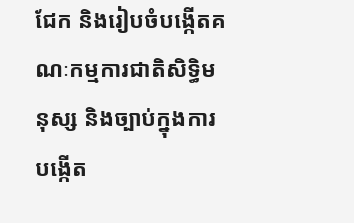ជែក និងរៀបចំបង្កើតគណៈកម្មការជាតិសិទ្ធិមនុស្ស និងច្បាប់ក្នុងការបង្កើត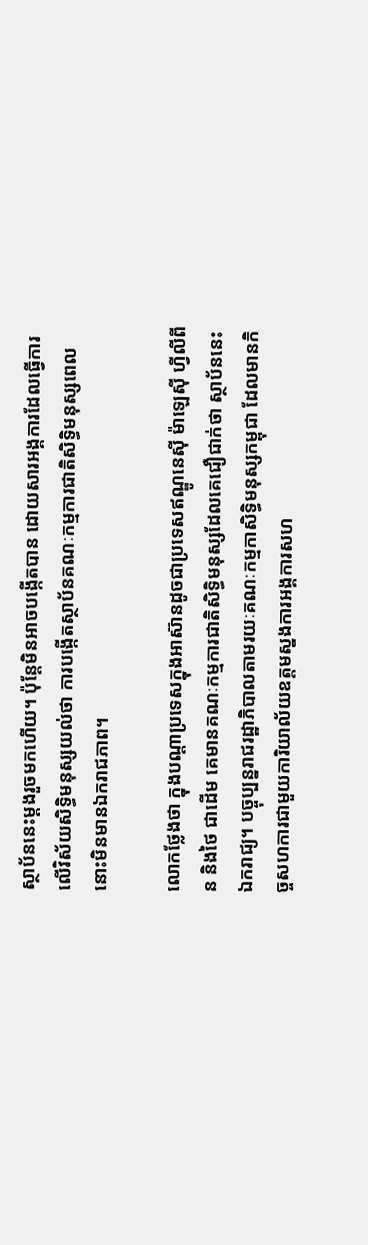ស្ថាប័ននេះម្តងរួចមកហើយ។ ប៉ុន្តែមិនអាចបង្កើតបាន ដោយសារអង្គការដែលធ្វើការលើវិស័យសិទ្ធិមនុស្សយល់ថា ការបង្កើតស្ថាប័នគណៈកម្មការជាតិសិទ្ធិមនុស្សពេលនោះមិនមានឯករាជភាព។

លោកថ្លែងថា ក្នុងបណ្តាប្រទេសក្នុងអាស៊ានដូចជាប្រទេសឥណ្ឌូនេស៊ី ម៉ាឡេស៊ី ហ្វីលីពីន និងថៃ ជាដើម គេមានគណៈកម្មការជាតិសិទ្ធិមនុស្សដែលគេជឿជាក់ថា ស្ថាប័ននេះឯករាជ្យ។ បច្ចុប្បន្នរាជរដ្ឋាភិបាលតាមរយៈគណៈកម្មកាសិទ្ធិមនុស្សកម្ពុជា ដែលមានកិច្ចសហការជាមួយការិយាល័យឧត្តមស្នងការអង្គការសហ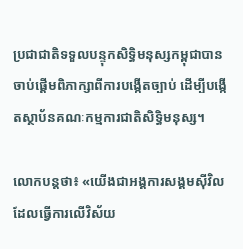ប្រជាជាតិទទួលបន្ទុកសិទ្ធិមនុស្សកម្ពុជាបានចាប់ផ្តើមពិភាក្សាពីការបង្កើតច្បាប់ ដើម្បីបង្កើតស្ថាប័នគណៈកម្មការជាតិសិទ្ធិមនុស្ស។

លោកបន្តថា៖ «យើងជាអង្គការសង្គមស៊ីវិលដែលធ្វើការលើវិស័យ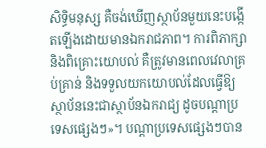សិទ្ធិមនុស្ស គឺចង់ឃើញស្ថាប័នមួយនេះបង្កើតឡើងដោយមានឯករាជភាព។ ការពិភាក្សា និងពិគ្រោះយោបល់ គឺត្រូវមានពេលវេលាគ្រប់គ្រាន់ និងទទួលយកយោបល់ដែលធ្វើឱ្យស្ថាប័ននេះជាស្ថាប័នឯករាជ្យ ដូចបណ្តាប្រទេសផ្សេងៗ»។ បណ្ដាប្រទេសផ្សេងៗបាន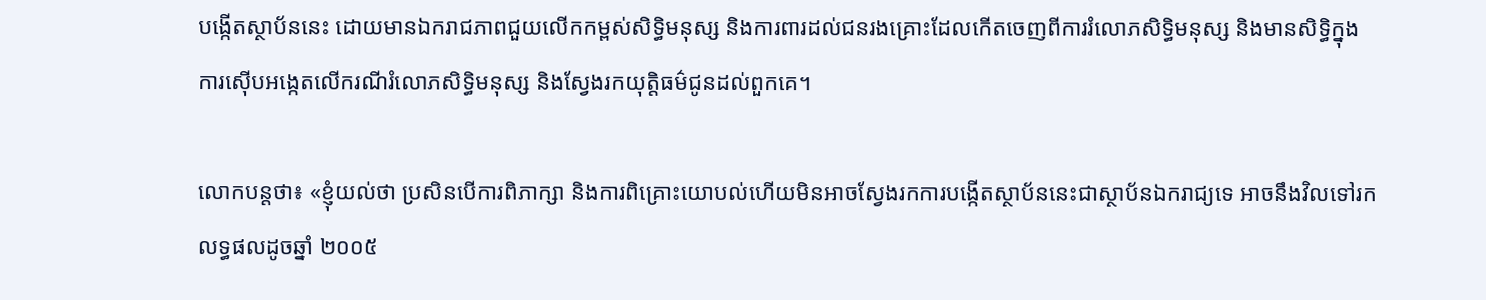បង្កើតស្ថាប័ននេះ ដោយមានឯករាជភាពជួយលើកកម្ពស់សិទ្ធិមនុស្ស និងការពារដល់ជនរងគ្រោះដែលកើតចេញពីការរំលោភសិទ្ធិមនុស្ស និងមានសិទ្ធិក្នុងការស៊ើបអង្កេតលើករណីរំលោភសិទ្ធិមនុស្ស និងស្វែងរកយុត្តិធម៌ជូនដល់ពួកគេ។

លោកបន្តថា៖ «ខ្ញុំយល់ថា ប្រសិនបើការពិភាក្សា និងការពិគ្រោះយោបល់ហើយមិនអាចស្វែងរកការបង្កើតស្ថាប័ននេះជាស្ថាប័នឯករាជ្យទេ អាចនឹងវិលទៅរកលទ្ធផលដូចឆ្នាំ ២០០៥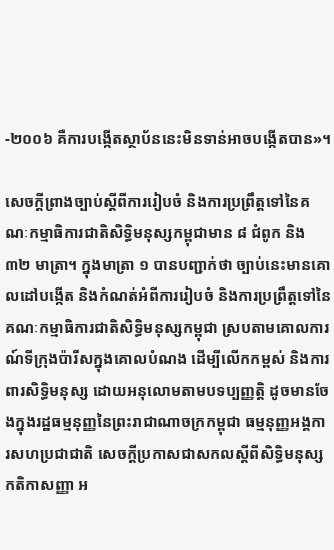-២០០៦ គឺការបង្កើតស្ថាប័ននេះមិនទាន់អាចបង្កើតបាន»។

សេចក្តីព្រាងច្បាប់ស្តីពីការរៀបចំ និងការប្រព្រឹត្តទៅនៃគណៈកម្មាធិការជាតិសិទ្ធិមនុស្សកម្ពុជាមាន ៨ ជំពូក និង ៣២ មាត្រា។ ក្នុងមាត្រា ១ បានបញ្ជាក់ថា ច្បាប់នេះមានគោលដៅបង្កើត និងកំណត់អំពីការរៀបចំ និងការប្រព្រឹត្តទៅនៃគណៈកម្មាធិការជាតិសិទ្ធិមនុស្សកម្ពុជា ស្របតាមគោលការណ៍ទីក្រុងប៉ារីសក្នុងគោលបំណង ដើម្បីលើកកម្ពស់ និងការពារសិទ្ធិមនុស្ស ដោយអនុលោមតាមបទប្បញ្ញត្តិ ដូចមានចែងក្នុងរដ្ឋធម្មនុញ្ញនៃព្រះរាជាណាចក្រកម្ពុជា ធម្មនុញ្ញអង្គការសហប្រជាជាតិ សេចក្ដីប្រកាសជាសកលស្តីពីសិទ្ធិមនុស្ស កតិកាសញ្ញា អ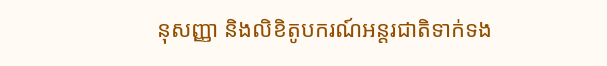នុសញ្ញា និងលិខិតូបករណ៍អន្តរជាតិទាក់ទង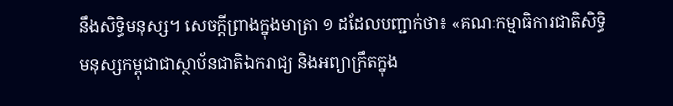នឹងសិទ្ធិមនុស្ស។ សេចក្ដីព្រាងក្នុងមាត្រា ១ ដដែលបញ្ជាក់ថា៖ «គណៈកម្មាធិការជាតិសិទ្ធិមនុស្សកម្ពុជាជាស្ថាប័នជាតិឯករាជ្យ និងអព្យាក្រឹតក្នុង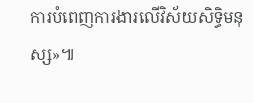ការបំពេញការងារលើវិស័យសិទ្ធិមនុស្ស»៕